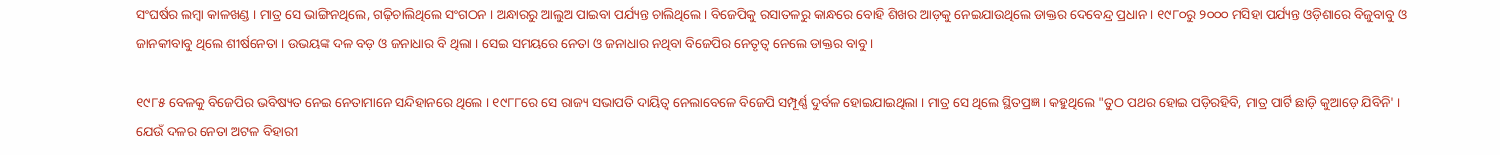ସଂଘର୍ଷର ଲମ୍ବା କାଳଖଣ୍ଡ । ମାତ୍ର ସେ ଭାଙ୍ଗିନଥିଲେ, ଗଢ଼ିଚାଲିଥିଲେ ସଂଗଠନ । ଅନ୍ଧାରରୁ ଆଲୁଅ ପାଇବା ପର୍ଯ୍ୟନ୍ତ ଚାଲିଥିଲେ । ବିଜେପିକୁ ରସାତଳରୁ କାନ୍ଧରେ ବୋହି ଶିଖର ଆଡ଼କୁ ନେଇଯାଉଥିଲେ ଡାକ୍ତର ଦେବେନ୍ଦ୍ର ପ୍ରଧାନ । ୧୯୮୦ରୁ ୨୦୦୦ ମସିହା ପର୍ଯ୍ୟନ୍ତ ଓଡ଼ିଶାରେ ବିଜୁବାବୁ ଓ ଜାନକୀବାବୁ ଥିଲେ ଶୀର୍ଷନେତା । ଉଭୟଙ୍କ ଦଳ ବଡ଼ ଓ ଜନାଧାର ବି ଥିଲା । ସେଇ ସମୟରେ ନେତା ଓ ଜନାଧାର ନଥିବା ବିଜେପିର ନେତୃତ୍ୱ ନେଲେ ଡାକ୍ତର ବାବୁ ।

୧୯୮୫ ବେଳକୁ ବିଜେପିର ଭବିଷ୍ୟତ ନେଇ ନେତାମାନେ ସନ୍ଦିହାନରେ ଥିଲେ । ୧୯୮୮ରେ ସେ ରାଜ୍ୟ ସଭାପତି ଦାୟିତ୍ୱ ନେଲାବେଳେ ବିଜେପି ସମ୍ପୂର୍ଣ୍ଣ ଦୁର୍ବଳ ହୋଇଯାଇଥିଲା । ମାତ୍ର ସେ ଥିଲେ ସ୍ଥିତପ୍ରଜ୍ଞ । କହୁଥିଲେ "ତୁଠ ପଥର ହୋଇ ପଡ଼ିରହିବି, ମାତ୍ର ପାର୍ଟି ଛାଡ଼ି କୁଆଡ଼େ ଯିବିନି' । ଯେଉଁ ଦଳର ନେତା ଅଟଳ ବିହାରୀ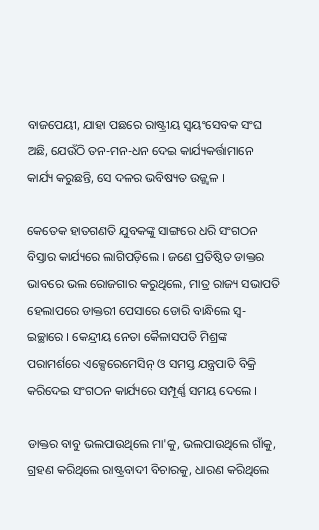ବାଜପେୟୀ, ଯାହା ପଛରେ ରାଷ୍ଟ୍ରୀୟ ସ୍ୱୟଂସେବକ ସଂଘ ଅଛି, ଯେଉଁଠି ତନ-ମନ-ଧନ ଦେଇ କାର୍ଯ୍ୟକର୍ତ୍ତାମାନେ କାର୍ଯ୍ୟ କରୁଛନ୍ତି, ସେ ଦଳର ଭବିଷ୍ୟତ ଉଜ୍ଜ୍ୱଳ ।

କେତେକ ହାତଗଣତି ଯୁବକଙ୍କୁ ସାଙ୍ଗରେ ଧରି ସଂଗଠନ ବିସ୍ତାର କାର୍ଯ୍ୟରେ ଲାଗିପଡ଼ିଲେ । ଜଣେ ପ୍ରତିଷ୍ଠିତ ଡାକ୍ତର ଭାବରେ ଭଲ ରୋଜଗାର କରୁଥିଲେ, ମାତ୍ର ରାଜ୍ୟ ସଭାପତି ହେଲାପରେ ଡାକ୍ତରୀ ପେସାରେ ଡୋରି ବାନ୍ଧିଲେ ସ୍ୱ-ଇଚ୍ଛାରେ । କେନ୍ଦ୍ରୀୟ ନେତା କୈଳାସପତି ମିଶ୍ରଙ୍କ ପରାମର୍ଶରେ ଏକ୍ସେରେମେସିନ୍ ଓ ସମସ୍ତ ଯନ୍ତ୍ରପାତି ବିକ୍ରି କରିଦେଇ ସଂଗଠନ କାର୍ଯ୍ୟରେ ସମ୍ପୂର୍ଣ୍ଣ ସମୟ ଦେଲେ ।

ଡାକ୍ତର ବାବୁ ଭଲପାଉଥିଲେ ମା'କୁ, ଭଲପାଉଥିଲେ ଗାଁକୁ, ଗ୍ରହଣ କରିଥିଲେ ରାଷ୍ଟ୍ରବାଦୀ ବିଚାରକୁ, ଧାରଣ କରିଥିଲେ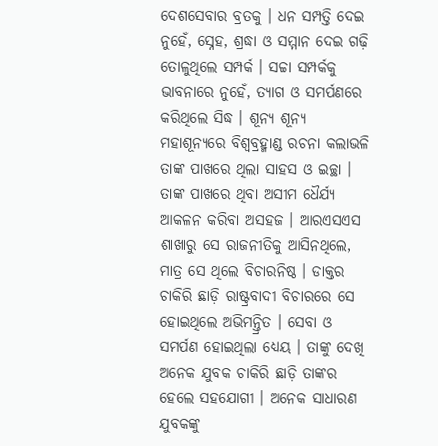ଦେଶସେବାର ବ୍ରତକୁ । ଧନ ସମ୍ପତ୍ତି ଦେଇ ନୁହେଁ, ସ୍ନେହ, ଶ୍ରଦ୍ଧା ଓ ସମ୍ମାନ ଦେଇ ଗଢ଼ି ତୋଳୁଥିଲେ ସମ୍ପର୍କ । ସଚ୍ଚା ସମ୍ପର୍କକୁ ଭାବନାରେ ନୁହେଁ, ତ୍ୟାଗ ଓ ସମର୍ପଣରେ କରିଥିଲେ ସିଦ୍ଧ । ଶୂନ୍ୟ ଶୂନ୍ୟ ମହାଶୂନ୍ୟରେ ବିଶ୍ୱବ୍ରହ୍ମାଣ୍ଡ ରଚନା କଲାଭଳି ତାଙ୍କ ପାଖରେ ଥିଲା ସାହସ ଓ ଇଚ୍ଛା । ତାଙ୍କ ପାଖରେ ଥିବା ଅସୀମ ଧୈର୍ଯ୍ୟ ଆକଳନ କରିବା ଅସହଜ । ଆରଏସଏସ ଶାଖାରୁ ସେ ରାଜନୀତିକୁ ଆସିନଥିଲେ, ମାତ୍ର ସେ ଥିଲେ ବିଚାରନିଷ୍ଠ । ଡାକ୍ତର ଚାକିରି ଛାଡ଼ି ରାଷ୍ଟ୍ରବାଦୀ ବିଚାରରେ ସେ ହୋଇଥିଲେ ଅଭିମନ୍ତ୍ରିତ । ସେବା ଓ ସମର୍ପଣ ହୋଇଥିଲା ଧ୍ୟେୟ । ତାଙ୍କୁ ଦେଖି ଅନେକ ଯୁବକ ଚାକିରି ଛାଡ଼ି ତାଙ୍କର ହେଲେ ସହଯୋଗୀ । ଅନେକ ସାଧାରଣ ଯୁବକଙ୍କୁ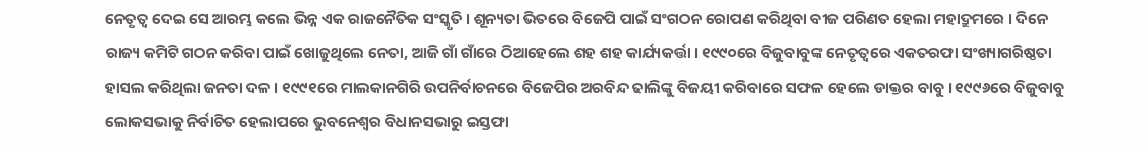ନେତୃତ୍ୱ ଦେଇ ସେ ଆରମ୍ଭ କଲେ ଭିନ୍ନ ଏକ ରାଜନୈତିକ ସଂସ୍କୃତି । ଶୂନ୍ୟତା ଭିତରେ ବିଜେପି ପାଇଁ ସଂଗଠନ ରୋପଣ କରିଥିବା ବୀଜ ପରିଣତ ହେଲା ମହାଦ୍ରୁମରେ । ଦିନେ ରାଜ୍ୟ କମିଟି ଗଠନ କରିବା ପାଇଁ ଖୋଜୁଥିଲେ ନେତା, ଆଜି ଗାଁ ଗାଁରେ ଠିଆହେଲେ ଶହ ଶହ କାର୍ଯ୍ୟକର୍ତ୍ତା । ୧୯୯୦ରେ ବିଜୁବାବୁଙ୍କ ନେତୃତ୍ୱରେ ଏକତରଫା ସଂଖ୍ୟାଗରିଷ୍ଠତା ହାସଲ କରିଥିଲା ଜନତା ଦଳ । ୧୯୯୧ରେ ମାଲକାନଗିରି ଉପନିର୍ବାଚନରେ ବିଜେପିର ଅରବିନ୍ଦ ଢାଲିଙ୍କୁ ବିଜୟୀ କରିବାରେ ସଫଳ ହେଲେ ଡାକ୍ତର ବାବୁ । ୧୯୯୬ରେ ବିଜୁବାବୁ ଲୋକସଭାକୁ ନିର୍ବାଚିତ ହେଲାପରେ ଭୁବନେଶ୍ୱର ବିଧାନସଭାରୁ ଇସ୍ତଫା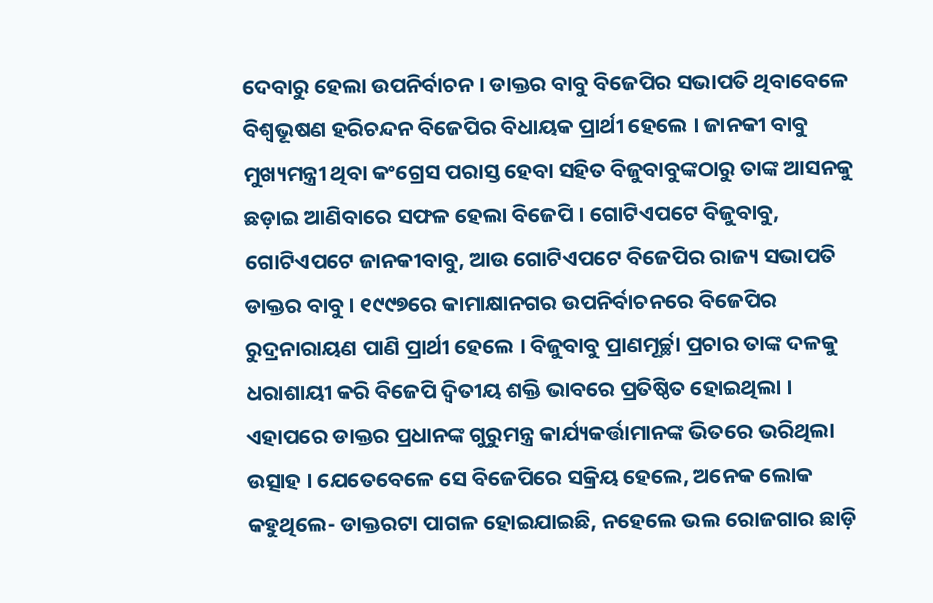ଦେବାରୁ ହେଲା ଉପନିର୍ବାଚନ । ଡାକ୍ତର ବାବୁ ବିଜେପିର ସଭାପତି ଥିବାବେଳେ ବିଶ୍ୱଭୂଷଣ ହରିଚନ୍ଦନ ବିଜେପିର ବିଧାୟକ ପ୍ରାର୍ଥୀ ହେଲେ । ଜାନକୀ ବାବୁ ମୁଖ୍ୟମନ୍ତ୍ରୀ ଥିବା କଂଗ୍ରେସ ପରାସ୍ତ ହେବା ସହିତ ବିଜୁବାବୁଙ୍କଠାରୁ ତାଙ୍କ ଆସନକୁ ଛଡ଼ାଇ ଆଣିବାରେ ସଫଳ ହେଲା ବିଜେପି । ଗୋଟିଏପଟେ ବିଜୁବାବୁ, ଗୋଟିଏପଟେ ଜାନକୀବାବୁ, ଆଉ ଗୋଟିଏପଟେ ବିଜେପିର ରାଜ୍ୟ ସଭାପତି ଡାକ୍ତର ବାବୁ । ୧୯୯୭ରେ କାମାକ୍ଷାନଗର ଉପନିର୍ବାଚନରେ ବିଜେପିର ରୁଦ୍ରନାରାୟଣ ପାଣି ପ୍ରାର୍ଥୀ ହେଲେ । ବିଜୁବାବୁ ପ୍ରାଣମୂର୍ଚ୍ଛା ପ୍ରଚାର ତାଙ୍କ ଦଳକୁ ଧରାଶାୟୀ କରି ବିଜେପି ଦ୍ୱିତୀୟ ଶକ୍ତି ଭାବରେ ପ୍ରତିଷ୍ଠିତ ହୋଇଥିଲା । ଏହାପରେ ଡାକ୍ତର ପ୍ରଧାନଙ୍କ ଗୁରୁମନ୍ତ୍ର କାର୍ଯ୍ୟକର୍ତ୍ତାମାନଙ୍କ ଭିତରେ ଭରିଥିଲା ଉତ୍ସାହ । ଯେତେବେଳେ ସେ ବିଜେପିରେ ସକ୍ରିୟ ହେଲେ, ଅନେକ ଲୋକ କହୁଥିଲେ- ଡାକ୍ତରଟା ପାଗଳ ହୋଇଯାଇଛି, ନହେଲେ ଭଲ ରୋଜଗାର ଛାଡ଼ି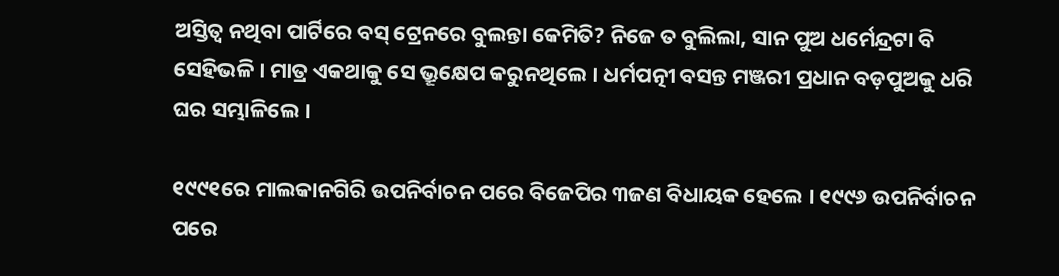ଅସ୍ତିତ୍ୱ ନଥିବା ପାର୍ଟିରେ ବସ୍ ଟ୍ରେନରେ ବୁଲନ୍ତା କେମିତି? ନିଜେ ତ ବୁଲିଲା, ସାନ ପୁଅ ଧର୍ମେନ୍ଦ୍ରଟା ବି ସେହିଭଳି । ମାତ୍ର ଏକଥାକୁ ସେ ଭ୍ରୂକ୍ଷେପ କରୁନଥିଲେ । ଧର୍ମପତ୍ନୀ ବସନ୍ତ ମଞ୍ଜରୀ ପ୍ରଧାନ ବଡ଼ପୁଅକୁ ଧରି ଘର ସମ୍ଭାଳିଲେ ।

୧୯୯୧ରେ ମାଲକାନଗିରି ଉପନିର୍ବାଚନ ପରେ ବିଜେପିର ୩ଜଣ ବିଧାୟକ ହେଲେ । ୧୯୯୬ ଉପନିର୍ବାଚନ ପରେ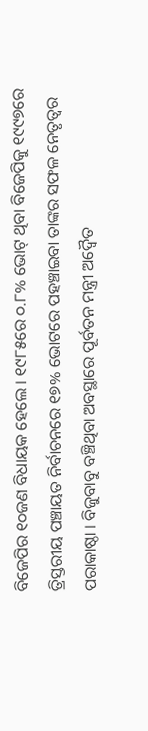ବିଜେପିର ୧୦ଜଣ ବିଧାୟକ ହେଲେ । ୧୯୮୫ରେ ୦.୮% ଭୋଟ୍ ଥିବା ବିଜେପିକୁ ୧୯୯୭ରେ ତ୍ରିସ୍ତରୀୟ ପଞ୍ଚାୟତ ନିର୍ବାଚନରେ ୧୭% ଭୋଟରେ ପହଞ୍ଚାଇବା ତାଙ୍କର ସଫଳ ନେତୃତ୍ୱର ପରାକାଷ୍ଠା । ବିଜୁବାବୁ ବଞ୍ଚିଥିବା ଅବସ୍ଥାରେ ପୂର୍ବତନ ମନ୍ତ୍ରୀ ଅଦ୍ୱୈତ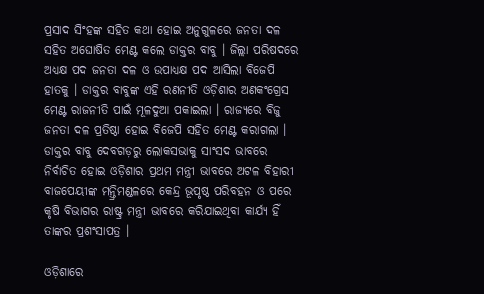ପ୍ରସାଦ ସିଂହଙ୍କ ସହିତ କଥା ହୋଇ ଅନୁଗୁଳରେ ଜନତା ଦଳ ସହିତ ଅଘୋଷିତ ମେଣ୍ଟ କଲେ ଡାକ୍ତର ବାବୁ । ଜିଲ୍ଲା ପରିଷଦରେ ଅଧ୍ୟକ୍ଷ ପଦ ଜନତା ଦଳ ଓ ଉପାଧ୍ୟକ୍ଷ ପଦ ଆସିଲା ବିଜେପି ହାତକୁ । ଡାକ୍ତର ବାବୁଙ୍କ ଏହି ରଣନୀତି ଓଡ଼ିଶାର ଅଣକଂଗ୍ରେସ ମେଣ୍ଟ ରାଜନୀତି ପାଇଁ ମୂଳଦୁଆ ପକାଇଲା । ରାଜ୍ୟରେ ବିଜୁ ଜନତା ଦଳ ପ୍ରତିଷ୍ଠା ହୋଇ ବିଜେପି ସହିତ ମେଣ୍ଟ କରାଗଲା । ଡାକ୍ତର ବାବୁ ଦେବଗଡ଼ରୁ ଲୋକସଭାକୁ ସାଂସଦ ଭାବରେ ନିର୍ବାଚିତ ହୋଇ ଓଡ଼ିଶାର ପ୍ରଥମ ମନ୍ତ୍ରୀ ଭାବରେ ଅଟଳ ବିହାରୀ ବାଜପେୟୀଙ୍କ ମନ୍ତ୍ରିମଣ୍ଡଳରେ କେନ୍ଦ୍ର ଭୂପୃଷ୍ଠ ପରିବହନ ଓ ପରେ କୃଷି ବିଭାଗର ରାଷ୍ଟ୍ର ମନ୍ତ୍ରୀ ଭାବରେ କରିଯାଇଥିବା କାର୍ଯ୍ୟ ହିଁ ତାଙ୍କର ପ୍ରଶଂସାପତ୍ର ।

ଓଡ଼ିଶାରେ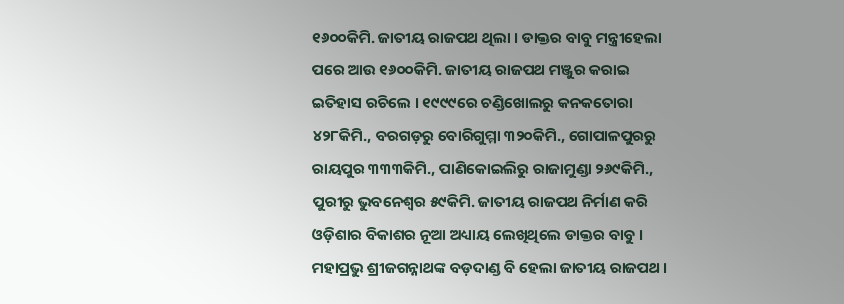୧୬୦୦କିମି. ଜାତୀୟ ରାଜପଥ ଥିଲା । ଡାକ୍ତର ବାବୁ ମନ୍ତ୍ରୀହେଲା ପରେ ଆଉ ୧୬୦୦କିମି. ଜାତୀୟ ରାଜପଥ ମଞ୍ଜୁର କରାଇ ଇତିହାସ ରଚିଲେ । ୧୯୯୯ରେ ଚଣ୍ଡିଖୋଲରୁ କନକତୋରା ୪୨୮କିମି., ବରଗଡ଼ରୁ ବୋରିଗୁମ୍ମା ୩୨୦କିମି., ଗୋପାଳପୁରରୁ ରାୟପୁର ୩୩୩କିମି., ପାଣିକୋଇଲିରୁ ରାଜାମୁଣ୍ଡା ୨୬୯କିମି., ପୁରୀରୁ ଭୁବନେଶ୍ୱର ୫୯କିମି. ଜାତୀୟ ରାଜପଥ ନିର୍ମାଣ କରି ଓଡ଼ିଶାର ବିକାଶର ନୂଆ ଅଧ୍ୟାୟ ଲେଖିଥିଲେ ଡାକ୍ତର ବାବୁ । ମହାପ୍ରଭୁ ଶ୍ରୀଜଗନ୍ନାଥଙ୍କ ବଡ଼ଦାଣ୍ଡ ବି ହେଲା ଜାତୀୟ ରାଜପଥ ।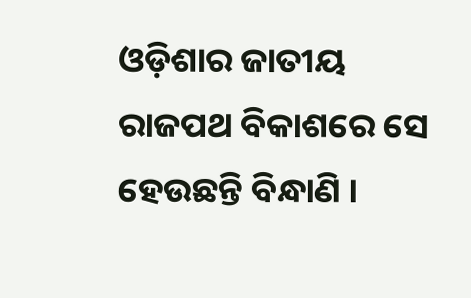ଓଡ଼ିଶାର ଜାତୀୟ ରାଜପଥ ବିକାଶରେ ସେ ହେଉଛନ୍ତି ବିନ୍ଧାଣି ।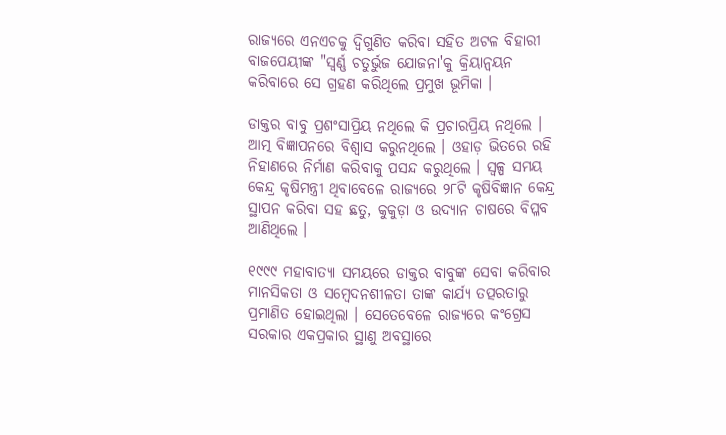ରାଜ୍ୟରେ ଏନଏଚକୁ ଦ୍ୱିଗୁଣିତ କରିବା ସହିତ ଅଟଳ ବିହାରୀ ବାଜପେୟୀଙ୍କ "ସ୍ୱର୍ଣ୍ଣ ଚତୁର୍ଭୁଜ ଯୋଜନା'କୁ କ୍ରିୟାନ୍ୱୟନ କରିବାରେ ସେ ଗ୍ରହଣ କରିଥିଲେ ପ୍ରମୁଖ ଭୂମିକା ।

ଡାକ୍ତର ବାବୁ ପ୍ରଶଂସାପ୍ରିୟ ନଥିଲେ କି ପ୍ରଚାରପ୍ରିୟ ନଥିଲେ । ଆତ୍ମ ବିଜ୍ଞାପନରେ ବିଶ୍ୱାସ କରୁନଥିଲେ । ଓହାଡ଼ ଭିତରେ ରହି ନିହାଣରେ ନିର୍ମାଣ କରିବାକୁ ପସନ୍ଦ କରୁଥିଲେ । ସ୍ୱଳ୍ପ ସମୟ କେନ୍ଦ୍ର କୃଷିମନ୍ତ୍ରୀ ଥିବାବେଳେ ରାଜ୍ୟରେ ୨୮ଟି କୃଷିବିଜ୍ଞାନ କେନ୍ଦ୍ର ସ୍ଥାପନ କରିବା ସହ ଛତୁ, କୁକୁଡ଼ା ଓ ଉଦ୍ୟାନ ଚାଷରେ ବିପ୍ଳବ ଆଣିଥିଲେ ।

୧୯୯୯ ମହାବାତ୍ୟା ସମୟରେ ଡାକ୍ତର ବାବୁଙ୍କ ସେବା କରିବାର ମାନସିକତା ଓ ସମ୍ବେଦନଶୀଳତା ତାଙ୍କ କାର୍ଯ୍ୟ ତତ୍ପରତାରୁ ପ୍ରମାଣିତ ହୋଇଥିଲା । ସେତେବେଳେ ରାଜ୍ୟରେ କଂଗ୍ରେସ ସରକାର ଏକପ୍ରକାର ସ୍ଥାଣୁ ଅବସ୍ଥାରେ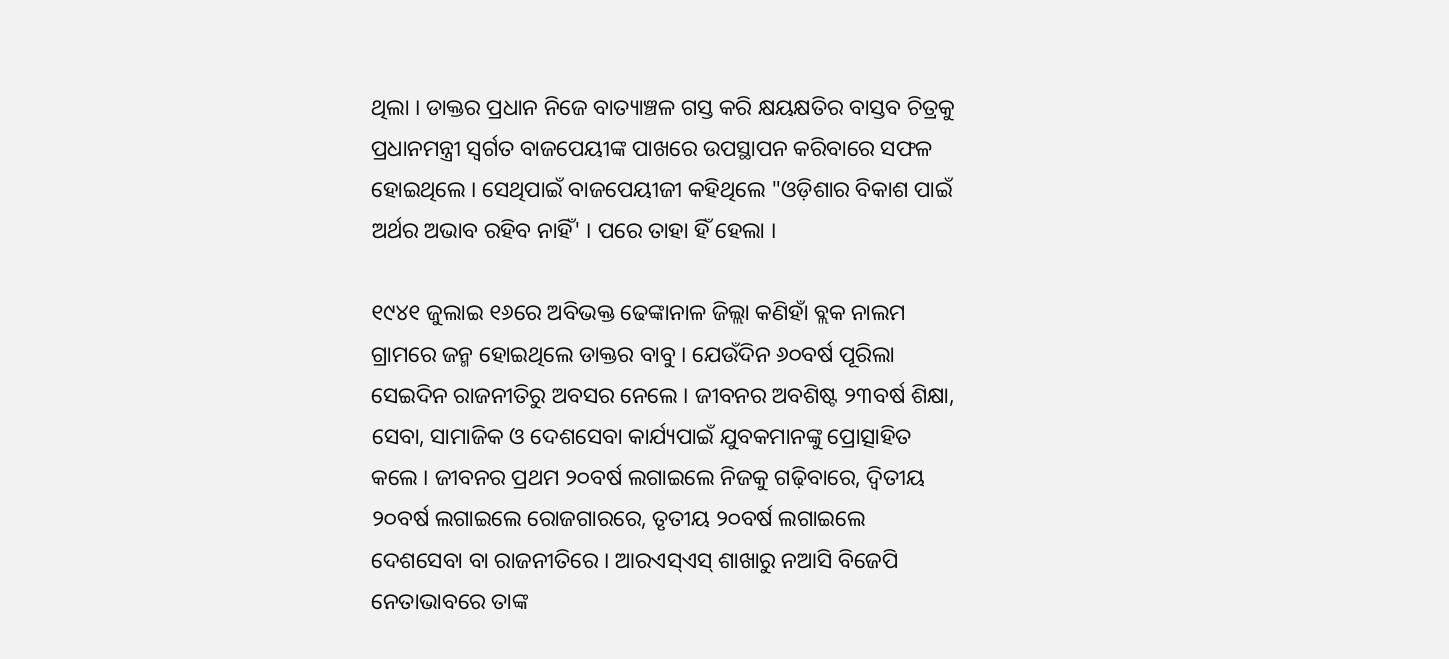ଥିଲା । ଡାକ୍ତର ପ୍ରଧାନ ନିଜେ ବାତ୍ୟାଞ୍ଚଳ ଗସ୍ତ କରି କ୍ଷୟକ୍ଷତିର ବାସ୍ତବ ଚିତ୍ରକୁ ପ୍ରଧାନମନ୍ତ୍ରୀ ସ୍ୱର୍ଗତ ବାଜପେୟୀଙ୍କ ପାଖରେ ଉପସ୍ଥାପନ କରିବାରେ ସଫଳ ହୋଇଥିଲେ । ସେଥିପାଇଁ ବାଜପେୟୀଜୀ କହିଥିଲେ "ଓଡ଼ିଶାର ବିକାଶ ପାଇଁ ଅର୍ଥର ଅଭାବ ରହିବ ନାହିଁ' । ପରେ ତାହା ହିଁ ହେଲା ।

୧୯୪୧ ଜୁଲାଇ ୧୬ରେ ଅବିଭକ୍ତ ଢେଙ୍କାନାଳ ଜିଲ୍ଲା କଣିହାଁ ବ୍ଲକ ନାଲମ ଗ୍ରାମରେ ଜନ୍ମ ହୋଇଥିଲେ ଡାକ୍ତର ବାବୁ । ଯେଉଁଦିନ ୬୦ବର୍ଷ ପୂରିଲା ସେଇଦିନ ରାଜନୀତିରୁ ଅବସର ନେଲେ । ଜୀବନର ଅବଶିଷ୍ଟ ୨୩ବର୍ଷ ଶିକ୍ଷା, ସେବା, ସାମାଜିକ ଓ ଦେଶସେବା କାର୍ଯ୍ୟପାଇଁ ଯୁବକମାନଙ୍କୁ ପ୍ରୋତ୍ସାହିତ କଲେ । ଜୀବନର ପ୍ରଥମ ୨୦ବର୍ଷ ଲଗାଇଲେ ନିଜକୁ ଗଢ଼ିବାରେ, ଦ୍ୱିତୀୟ ୨୦ବର୍ଷ ଲଗାଇଲେ ରୋଜଗାରରେ, ତୃତୀୟ ୨୦ବର୍ଷ ଲଗାଇଲେ ଦେଶସେବା ବା ରାଜନୀତିରେ । ଆରଏସ୍ଏସ୍ ଶାଖାରୁ ନଆସି ବିଜେପି ନେତାଭାବରେ ତାଙ୍କ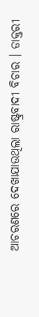ଆଚରଣରେ ଦେଖାଯାଉଥିଲା ରାଷ୍ଟ୍ରବାଦୀ ବିଚାର । ଡାକ୍ତରୀ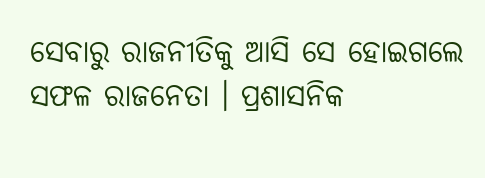ସେବାରୁ ରାଜନୀତିକୁ ଆସି ସେ ହୋଇଗଲେ ସଫଳ ରାଜନେତା । ପ୍ରଶାସନିକ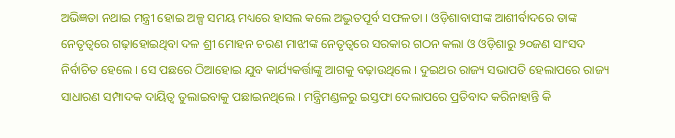ଅଭିଜ୍ଞତା ନଥାଇ ମନ୍ତ୍ରୀ ହୋଇ ଅଳ୍ପ ସମୟ ମଧ୍ୟରେ ହାସଲ କଲେ ଅଦ୍ଭୁତପୂର୍ବ ସଫଳତା । ଓଡ଼ିଶାବାସୀଙ୍କ ଆଶୀର୍ବାଦରେ ତାଙ୍କ ନେତୃତ୍ୱରେ ଗଢ଼ାହୋଇଥିବା ଦଳ ଶ୍ରୀ ମୋହନ ଚରଣ ମାଝୀଙ୍କ ନେତୃତ୍ୱରେ ସରକାର ଗଠନ କଲା ଓ ଓଡ଼ିଶାରୁ ୨୦ଜଣ ସାଂସଦ ନିର୍ବାଚିତ ହେଲେ । ସେ ପଛରେ ଠିଆହୋଇ ଯୁବ କାର୍ଯ୍ୟକର୍ତ୍ତାଙ୍କୁ ଆଗକୁ ବଢ଼ାଉଥିଲେ । ଦୁଇଥର ରାଜ୍ୟ ସଭାପତି ହେଲାପରେ ରାଜ୍ୟ ସାଧାରଣ ସମ୍ପାଦକ ଦାୟିତ୍ୱ ତୁଲାଇବାକୁ ପଛାଇନଥିଲେ । ମନ୍ତ୍ରିମଣ୍ଡଳରୁ ଇସ୍ତଫା ଦେଲାପରେ ପ୍ରତିବାଦ କରିନାହାନ୍ତି କି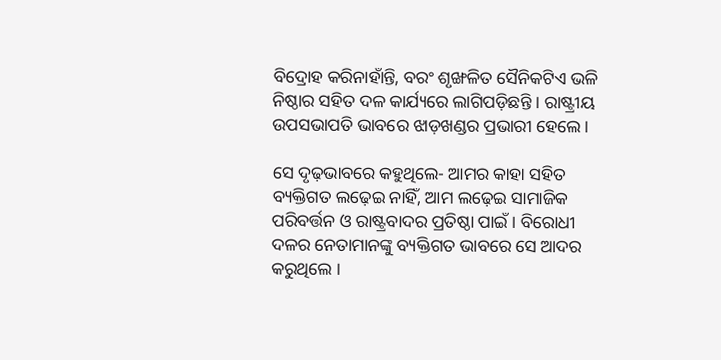ବିଦ୍ରୋହ କରିନାହାଁନ୍ତି, ବରଂ ଶୃଙ୍ଖଳିତ ସୈନିକଟିଏ ଭଳି ନିଷ୍ଠାର ସହିତ ଦଳ କାର୍ଯ୍ୟରେ ଲାଗିପଡ଼ିଛନ୍ତି । ରାଷ୍ଟ୍ରୀୟ ଉପସଭାପତି ଭାବରେ ଝାଡ଼ଖଣ୍ଡର ପ୍ରଭାରୀ ହେଲେ ।

ସେ ଦୃଢ଼ଭାବରେ କହୁଥିଲେ- ଆମର କାହା ସହିତ ବ୍ୟକ୍ତିଗତ ଲଢ଼େଇ ନାହିଁ, ଆମ ଲଢ଼େଇ ସାମାଜିକ ପରିବର୍ତ୍ତନ ଓ ରାଷ୍ଟ୍ରବାଦର ପ୍ରତିଷ୍ଠା ପାଇଁ । ବିରୋଧୀ ଦଳର ନେତାମାନଙ୍କୁ ବ୍ୟକ୍ତିଗତ ଭାବରେ ସେ ଆଦର କରୁଥିଲେ ।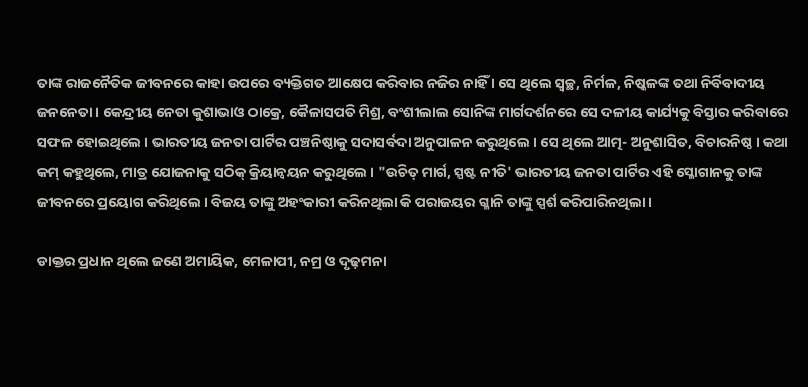ତାଙ୍କ ରାଜନୈତିକ ଜୀବନରେ କାହା ଉପରେ ବ୍ୟକ୍ତିଗତ ଆକ୍ଷେପ କରିବାର ନଜିର ନାହିଁ । ସେ ଥିଲେ ସ୍ୱଚ୍ଛ, ନିର୍ମଳ, ନିଷ୍କଳଙ୍କ ତଥା ନିର୍ବିବାଦୀୟ ଜନନେତା । କେନ୍ଦ୍ରୀୟ ନେତା କୁଶାଭାଓ ଠାକ୍ରେ, କୈଳାସପତି ମିଶ୍ର, ବଂଶୀଲାଲ ସୋନିଙ୍କ ମାର୍ଗଦର୍ଶନରେ ସେ ଦଳୀୟ କାର୍ଯ୍ୟକୁ ବିସ୍ତାର କରିବାରେ ସଫଳ ହୋଇଥିଲେ । ଭାରତୀୟ ଜନତା ପାର୍ଟିର ପଞ୍ଚନିଷ୍ଠାକୁ ସଦାସର୍ବଦା ଅନୁପାଳନ କରୁଥିଲେ । ସେ ଥିଲେ ଆତ୍ମ- ଅନୁଶାସିତ, ବିଚାରନିଷ୍ଠ । କଥା କମ୍ କହୁଥିଲେ, ମାତ୍ର ଯୋଜନାକୁ ସଠିକ୍ କ୍ରିୟାନ୍ୱୟନ କରୁଥିଲେ । "ଉଚିତ୍ ମାର୍ଗ, ସ୍ପଷ୍ଟ ନୀତି' ଭାରତୀୟ ଜନତା ପାର୍ଟିର ଏହି ସ୍ଳୋଗାନକୁ ତାଙ୍କ ଜୀବନରେ ପ୍ରୟୋଗ କରିଥିଲେ । ବିଜୟ ତାଙ୍କୁ ଅହଂକାରୀ କରିନଥିଲା କି ପରାଜୟର ଗ୍ଳାନି ତାଙ୍କୁ ସ୍ପର୍ଶ କରିପାରିନଥିଲା ।

ଡାକ୍ତର ପ୍ରଧାନ ଥିଲେ ଜଣେ ଅମାୟିକ, ମେଳାପୀ, ନମ୍ର ଓ ଦୃଢ଼ମନା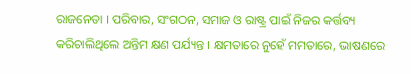ରାଜନେତା । ପରିବାର, ସଂଗଠନ, ସମାଜ ଓ ରାଷ୍ଟ୍ର ପାଇଁ ନିଜର କର୍ତ୍ତବ୍ୟ କରିଚାଲିଥିଲେ ଅନ୍ତିମ କ୍ଷଣ ପର୍ଯ୍ୟନ୍ତ । କ୍ଷମତାରେ ନୁହେଁ ମମତାରେ, ଭାଷଣରେ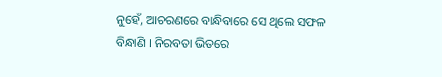ନୁହେଁ, ଆଚରଣରେ ବାନ୍ଧିବାରେ ସେ ଥିଲେ ସଫଳ ବିନ୍ଧାଣି । ନିରବତା ଭିତରେ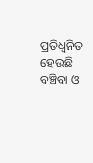ପ୍ରତିଧ୍ୱନିତ ହେଉଛି ବଞ୍ଚିବା ଓ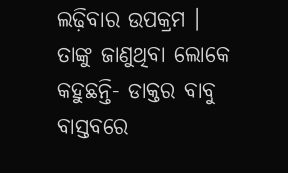ଲଢ଼ିବାର ଉପକ୍ରମ । ତାଙ୍କୁ ଜାଣୁଥିବା ଲୋକେ କହୁଛନ୍ତି- ଡାକ୍ତର ବାବୁ ବାସ୍ତବରେ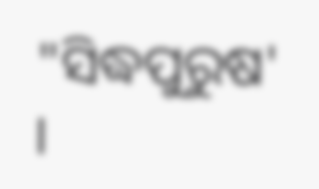"ସିଦ୍ଧପୁରୁଷ' ।